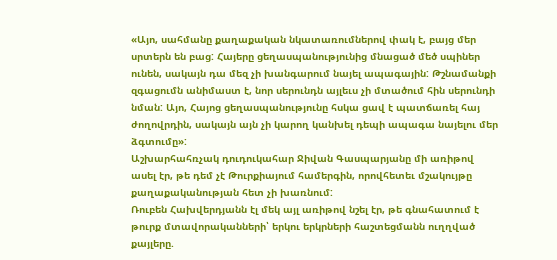«Այո, սահմանը քաղաքական նկատառումներով փակ է, բայց մեր սրտերն են բաց: Հայերը ցեղասպանությունից մնացած մեծ սպիներ ունեն, սակայն դա մեզ չի խանգարում նայել ապագային: Թշնամանքի զգացումն անիմաստ է, նոր սերունդն այլեւս չի մտածում հին սերունդի նման: Այո, Հայոց ցեղասպանությունը հսկա ցավ է պատճառել հայ ժողովրդին, սակայն այն չի կարող կանխել դեպի ապագա նայելու մեր ձգտումը»:
Աշխարհահռչակ դուդուկահար Ջիվան Գասպարյանը մի առիթով ասել էր, թե դեմ չէ Թուրքիայում համերգին, որովհետեւ մշակույթը քաղաքականության հետ չի խառնում:
Ռուբեն Հախվերդյանն էլ մեկ այլ առիթով նշել էր, թե գնահատում է թուրք մտավորականների՝ երկու երկրների հաշտեցմանն ուղղված քայլերը.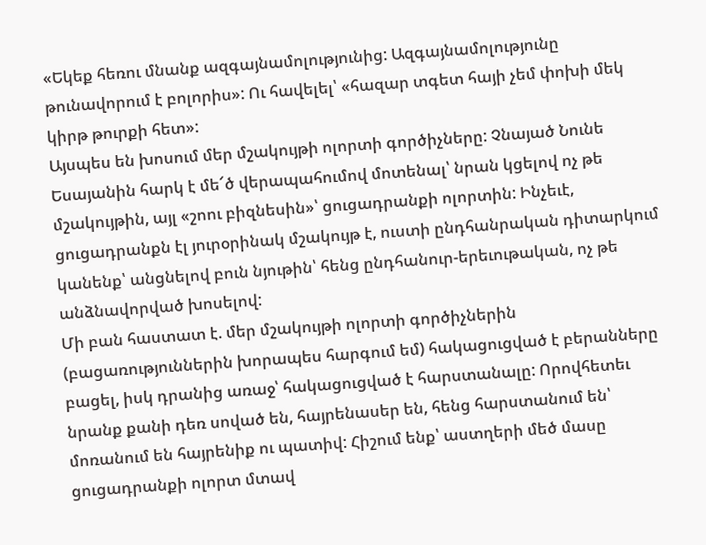«Եկեք հեռու մնանք ազգայնամոլությունից: Ազգայնամոլությունը թունավորում է բոլորիս»: Ու հավելել՝ «հազար տգետ հայի չեմ փոխի մեկ կիրթ թուրքի հետ»:
Այսպես են խոսում մեր մշակույթի ոլորտի գործիչները: Չնայած Նունե Եսայանին հարկ է մե՜ծ վերապահումով մոտենալ՝ նրան կցելով ոչ թե մշակույթին, այլ «շոու բիզնեսին»՝ ցուցադրանքի ոլորտին: Ինչեւէ, ցուցադրանքն էլ յուրօրինակ մշակույթ է, ուստի ընդհանրական դիտարկում կանենք՝ անցնելով բուն նյութին՝ հենց ընդհանուր-երեւութական, ոչ թե անձնավորված խոսելով:
Մի բան հաստատ է. մեր մշակույթի ոլորտի գործիչներին (բացառություններին խորապես հարգում եմ) հակացուցված է բերանները բացել, իսկ դրանից առաջ՝ հակացուցված է հարստանալը: Որովհետեւ նրանք քանի դեռ սոված են, հայրենասեր են, հենց հարստանում են՝ մոռանում են հայրենիք ու պատիվ: Հիշում ենք՝ աստղերի մեծ մասը ցուցադրանքի ոլորտ մտավ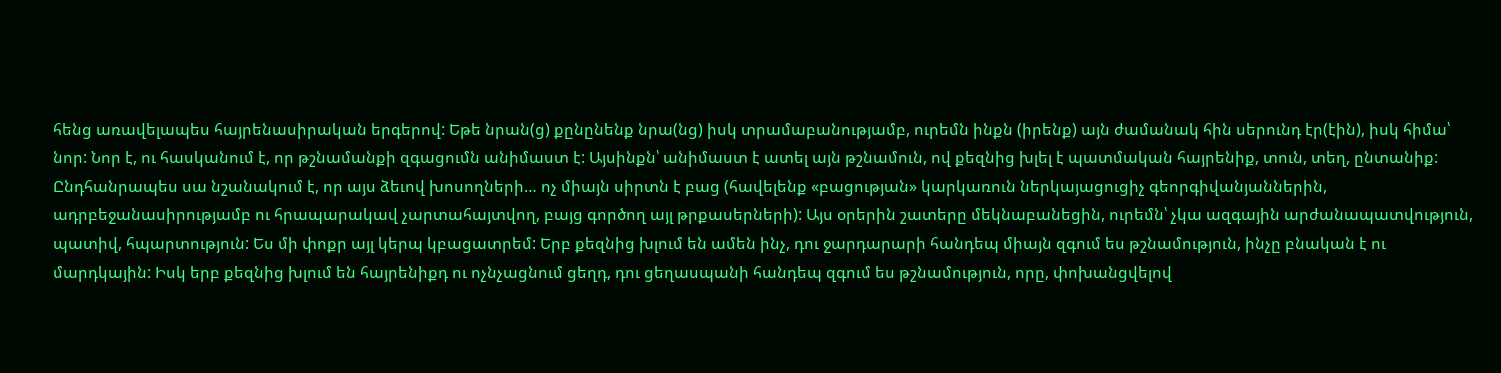հենց առավելապես հայրենասիրական երգերով: Եթե նրան(ց) քընընենք նրա(նց) իսկ տրամաբանությամբ, ուրեմն ինքն (իրենք) այն ժամանակ հին սերունդ էր(էին), իսկ հիմա՝ նոր: Նոր է, ու հասկանում է, որ թշնամանքի զգացումն անիմաստ է: Այսինքն՝ անիմաստ է ատել այն թշնամուն, ով քեզնից խլել է պատմական հայրենիք, տուն, տեղ, ընտանիք:
Ընդհանրապես սա նշանակում է, որ այս ձեւով խոսողների… ոչ միայն սիրտն է բաց (հավելենք «բացության» կարկառուն ներկայացուցիչ գեորգիվանյաններին, ադրբեջանասիրությամբ ու հրապարակավ չարտահայտվող, բայց գործող այլ թրքասերների): Այս օրերին շատերը մեկնաբանեցին, ուրեմն՝ չկա ազգային արժանապատվություն, պատիվ, հպարտություն: Ես մի փոքր այլ կերպ կբացատրեմ: Երբ քեզնից խլում են ամեն ինչ, դու ջարդարարի հանդեպ միայն զգում ես թշնամություն, ինչը բնական է ու մարդկային: Իսկ երբ քեզնից խլում են հայրենիքդ ու ոչնչացնում ցեղդ, դու ցեղասպանի հանդեպ զգում ես թշնամություն, որը, փոխանցվելով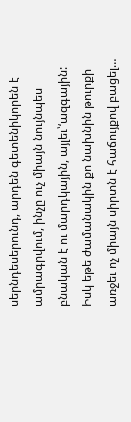սերնդեսերունդ, արդեն գետենիկորեն է ամրագրվում, ինչը ուչ միայն նույնպես բնական է ու մարդկային, այլեւ՝‘ազգային: Իսկ եթե ժամանակին քո նախնին թուրքի առջեւ ոչ միայն սիրտն է հաճույքով բացել…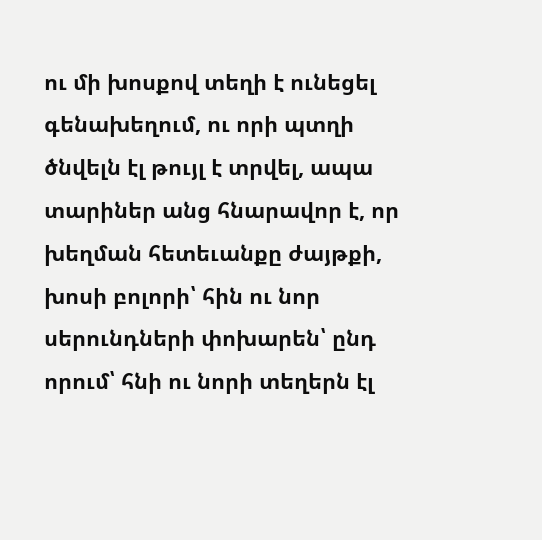ու մի խոսքով տեղի է ունեցել գենախեղում, ու որի պտղի ծնվելն էլ թույլ է տրվել, ապա տարիներ անց հնարավոր է, որ խեղման հետեւանքը ժայթքի, խոսի բոլորի՝ հին ու նոր սերունդների փոխարեն՝ ընդ որում՝ հնի ու նորի տեղերն էլ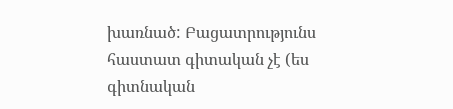խառնած: Բացատրությունս հաստատ գիտական չէ (ես գիտնական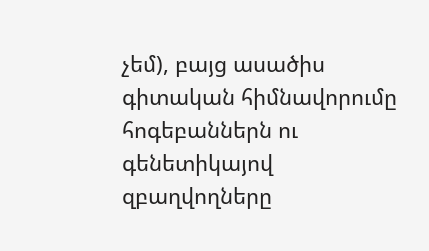չեմ), բայց ասածիս գիտական հիմնավորումը հոգեբաններն ու գենետիկայով զբաղվողները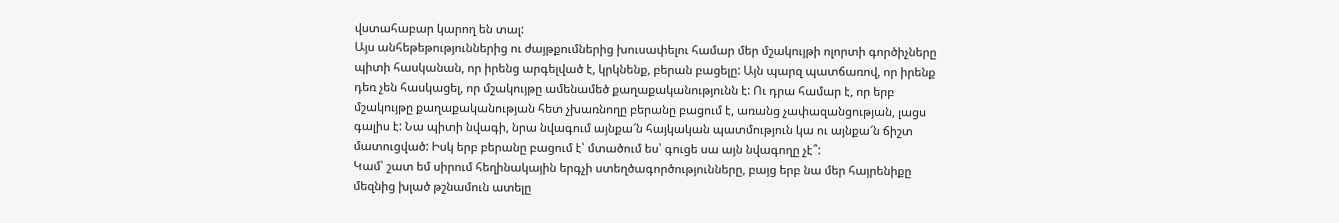վստահաբար կարող են տալ:
Այս անհեթեթություններից ու ժայթքումներից խուսափելու համար մեր մշակույթի ոլորտի գործիչները պիտի հասկանան, որ իրենց արգելված է, կրկնենք, բերան բացելը: Այն պարզ պատճառով, որ իրենք դեռ չեն հասկացել, որ մշակույթը ամենամեծ քաղաքականությունն է: Ու դրա համար է, որ երբ մշակույթը քաղաքականության հետ չխառնողը բերանը բացում է, առանց չափազանցության, լացս գալիս է: Նա պիտի նվագի, նրա նվագում այնքա՜ն հայկական պատմություն կա ու այնքա՜ն ճիշտ մատուցված: Իսկ երբ բերանը բացում է՝ մտածում ես՝ գուցե սա այն նվագողը չէ՞:
Կամ՝ շատ եմ սիրում հեղինակային երգչի ստեղծագործությունները, բայց երբ նա մեր հայրենիքը մեզնից խլած թշնամուն ատելը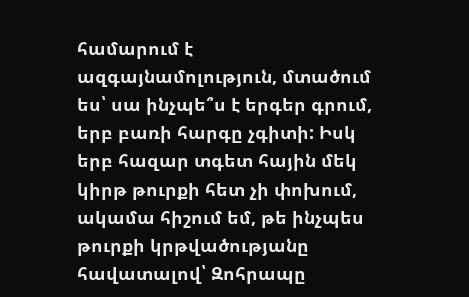համարում է ազգայնամոլություն, մտածում ես՝ սա ինչպե՞ս է երգեր գրում, երբ բառի հարգը չգիտի: Իսկ երբ հազար տգետ հային մեկ կիրթ թուրքի հետ չի փոխում, ակամա հիշում եմ, թե ինչպես թուրքի կրթվածությանը հավատալով՝ Զոհրապը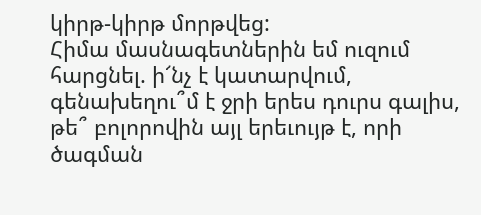կիրթ-կիրթ մորթվեց:
Հիմա մասնագետներին եմ ուզում հարցնել. ի՜նչ է կատարվում, գենախեղու՞մ է ջրի երես դուրս գալիս, թե՞ բոլորովին այլ երեւույթ է, որի ծագման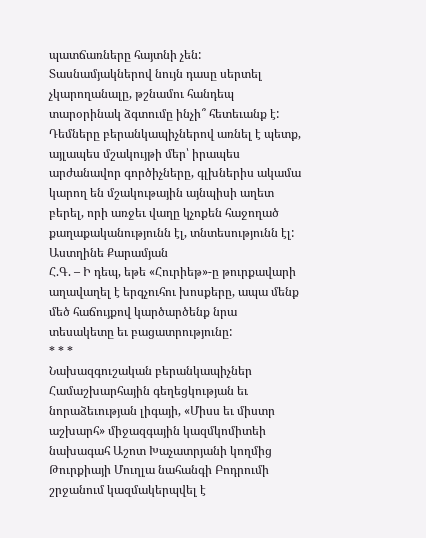պատճառները հայտնի չեն: Տասնամյակներով նույն դասը սերտել չկարողանալը, թշնամու հանդեպ տարօրինակ ձգտումը ինչի՞ հետեւանք է:
Դեմները բերանկապիչներով առնել է պետք,
այլապես մշակույթի մեր՝ իրապես արժանավոր գործիչները, գլխներիս ակամա կարող են մշակութային այնպիսի աղետ բերել, որի առջեւ վաղը կչոքեն հաջողած քաղաքականությունն էլ, տնտեսությունն էլ:
Աստղինե Քարամյան
Հ.Գ. – Ի դեպ, եթե «Հուրիեթ»-ը թուրքավարի աղավաղել է երգչուհու խոսքերը, ապա մենք մեծ հաճույքով կարծարծենք նրա տեսակետը եւ բացատրությունը:
* * *
Նախազգուշական բերանկապիչներ
Համաշխարհային գեղեցկության եւ նորաձեւության լիգայի, «Միսս եւ միստր աշխարհ» միջազգային կազմկոմիտեի նախագահ Աշոտ Խաչատրյանի կողմից Թուրքիայի Մուղլա նահանգի Բոդրումի շրջանում կազմակերպվել է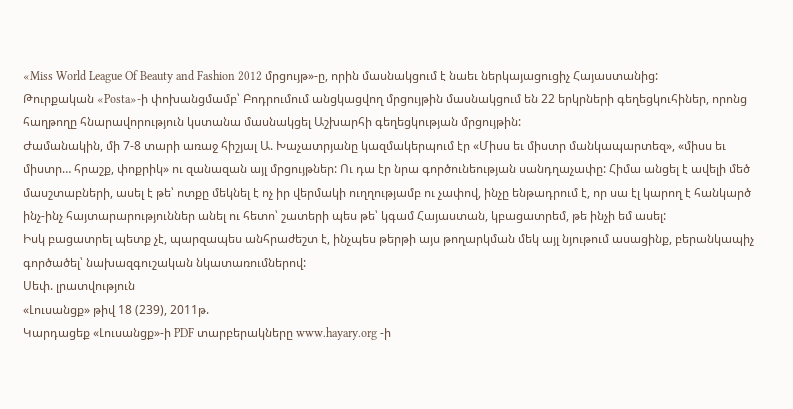«Miss World League Of Beauty and Fashion 2012 մրցույթ»-ը, որին մասնակցում է նաեւ ներկայացուցիչ Հայաստանից:
Թուրքական «Posta»-ի փոխանցմամբ՝ Բոդրումում անցկացվող մրցույթին մասնակցում են 22 երկրների գեղեցկուհիներ, որոնց հաղթողը հնարավորություն կստանա մասնակցել Աշխարհի գեղեցկության մրցույթին:
Ժամանակին, մի 7-8 տարի առաջ հիշյալ Ա. Խաչատրյանը կազմակերպում էր «Միսս եւ միստր մանկապարտեզ», «միսս եւ միստր… հրաշք, փոքրիկ» ու զանազան այլ մրցույթներ: Ու դա էր նրա գործունեության սանդղաչափը: Հիմա անցել է ավելի մեծ մասշտաբների, ասել է թե՝ ոտքը մեկնել է ոչ իր վերմակի ուղղությամբ ու չափով, ինչը ենթադրում է, որ սա էլ կարող է հանկարծ ինչ-ինչ հայտարարություններ անել ու հետո՝ շատերի պես թե՝ կգամ Հայաստան, կբացատրեմ, թե ինչի եմ ասել:
Իսկ բացատրել պետք չէ, պարզապես անհրաժեշտ է, ինչպես թերթի այս թողարկման մեկ այլ նյութում ասացինք, բերանկապիչ գործածել՝ նախազգուշական նկատառումներով:
Սեփ. լրատվություն
«Լուսանցք» թիվ 18 (239), 2011թ.
Կարդացեք «Լուսանցք»-ի PDF տարբերակները www.hayary.org -ի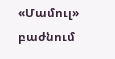«Մամուլ» բաժնում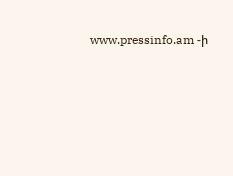www.pressinfo.am -ի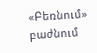«Բեռնում» բաժնում